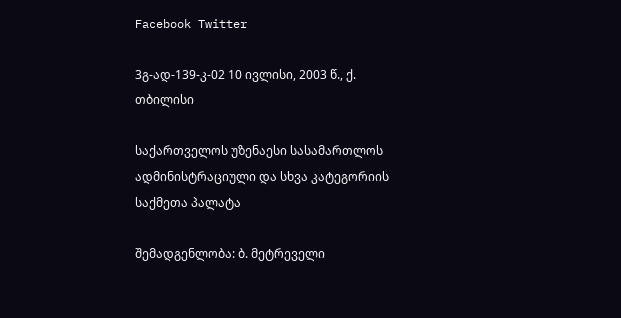Facebook Twitter

3გ-ად-139-კ-02 10 ივლისი, 2003 წ., ქ. თბილისი

საქართველოს უზენაესი სასამართლოს ადმინისტრაციული და სხვა კატეგორიის საქმეთა პალატა

შემადგენლობა: ბ. მეტრეველი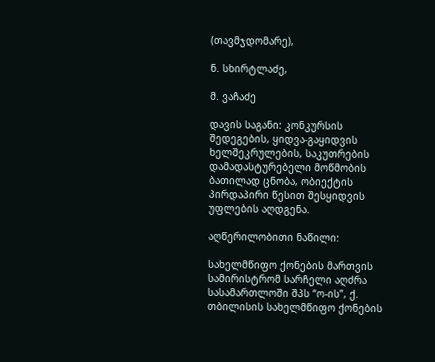(თავმჯდომარე),

ნ. სხირტლაძე,

მ. ვაჩაძე

დავის საგანი: კონკურსის შედეგების, ყიდვა-გაყიდვის ხელშეკრულების, საკუთრების დამადასტურებელი მოწმობის ბათილად ცნობა, ობიექტის პირდაპირი წესით შესყიდვის უფლების აღდგენა.

აღწერილობითი ნაწილი:

სახელმწიფო ქონების მართვის სამირისტრომ სარჩელი აღძრა სასამართლოში შპს “ო-ის”, ქ. თბილისის სახელმწიფო ქონების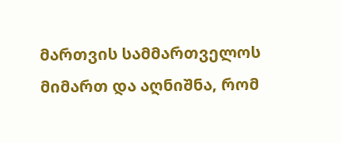მართვის სამმართველოს მიმართ და აღნიშნა, რომ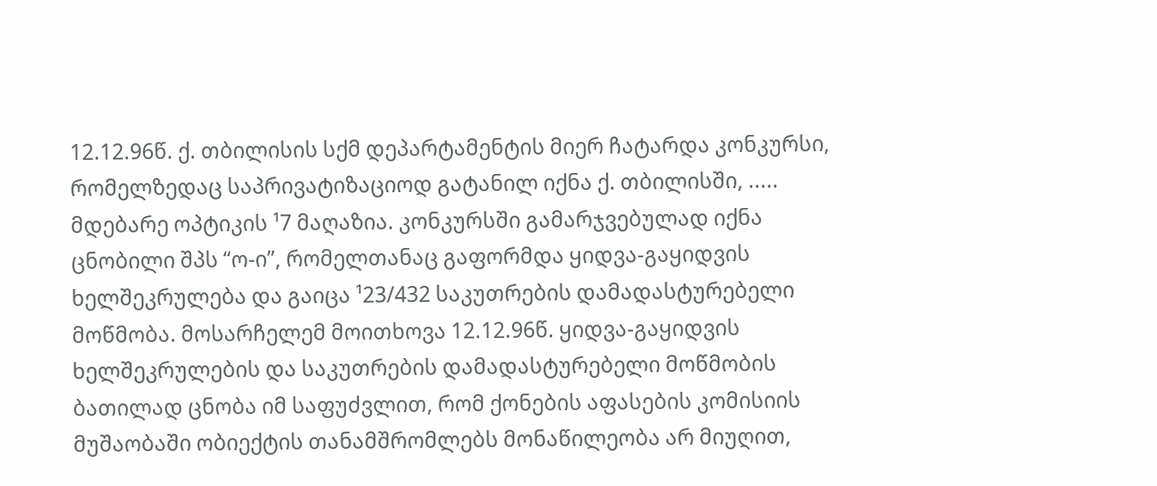12.12.96წ. ქ. თბილისის სქმ დეპარტამენტის მიერ ჩატარდა კონკურსი, რომელზედაც საპრივატიზაციოდ გატანილ იქნა ქ. თბილისში, ..... მდებარე ოპტიკის ¹7 მაღაზია. კონკურსში გამარჯვებულად იქნა ცნობილი შპს “ო-ი”, რომელთანაც გაფორმდა ყიდვა-გაყიდვის ხელშეკრულება და გაიცა ¹23/432 საკუთრების დამადასტურებელი მოწმობა. მოსარჩელემ მოითხოვა 12.12.96წ. ყიდვა-გაყიდვის ხელშეკრულების და საკუთრების დამადასტურებელი მოწმობის ბათილად ცნობა იმ საფუძვლით, რომ ქონების აფასების კომისიის მუშაობაში ობიექტის თანამშრომლებს მონაწილეობა არ მიუღით,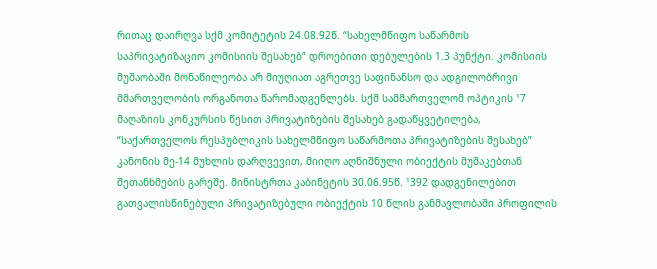რითაც დაირღვა სქმ კომიტეტის 24.08.92წ. “სახელმწიფო საწარმოს საპრივატიზაციო კომისიის შესახებ” დროებითი დებულების 1.3 პუნქტი. კომისიის მუშაობაში მონაწილეობა არ მიუღიათ აგრეთვე საფინანსო და ადგილობრივი მმართველობის ორგანოთა წარომადგენლებს. სქმ სამმართველომ ოპტიკის ¹7 მაღაზიის კონკურსის წესით პრივატიზების შესახებ გადაწყვეტილება, “საქართველოს რესპუბლიკის სახელმწიფო საწარმოთა პრივატიზების შესახებ” კანონის მე-14 მუხლის დარღვევით, მიიღო აღნიშნული ობიექტის მუშაკებთან შეთანხმების გარეშე. მინისტრთა კაბინეტის 30.06.95წ. ¹392 დადგენილებით გათვალისწინებული პრივატიზებული ობიექტის 10 წლის განმავლობაში პროფილის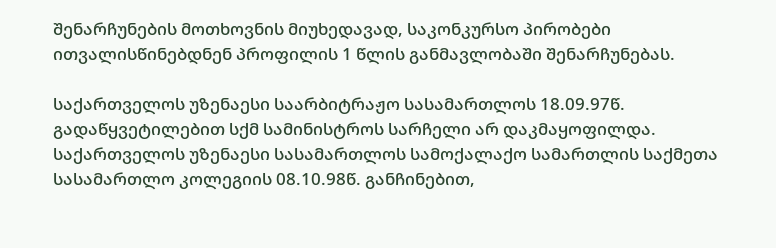შენარჩუნების მოთხოვნის მიუხედავად, საკონკურსო პირობები ითვალისწინებდნენ პროფილის 1 წლის განმავლობაში შენარჩუნებას.

საქართველოს უზენაესი საარბიტრაჟო სასამართლოს 18.09.97წ. გადაწყვეტილებით სქმ სამინისტროს სარჩელი არ დაკმაყოფილდა. საქართველოს უზენაესი სასამართლოს სამოქალაქო სამართლის საქმეთა სასამართლო კოლეგიის 08.10.98წ. განჩინებით,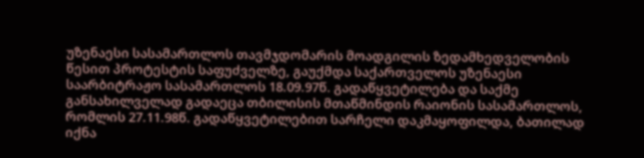უზენაესი სასამართლოს თავმჯდომარის მოადგილის ზედამხედველობის წესით პროტესტის საფუძველზე, გაუქმდა საქართველოს უზენაესი საარბიტრაჟო სასამართლოს 18.09.97წ. გადაწყვეტილება და საქმე განსახილველად გადაეცა თბილისის მთაწმინდის რაიონის სასამართლოს, რომლის 27.11.98წ. გადაწყვეტილებით სარჩელი დაკმაყოფილდა, ბათილად იქნა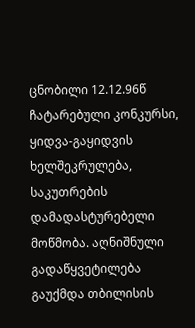ცნობილი 12.12.96წ ჩატარებული კონკურსი, ყიდვა-გაყიდვის ხელშეკრულება, საკუთრების დამადასტურებელი მოწმობა. აღნიშნული გადაწყვეტილება გაუქმდა თბილისის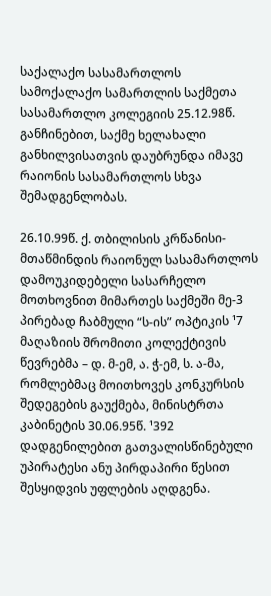საქალაქო სასამართლოს სამოქალაქო სამართლის საქმეთა სასამართლო კოლეგიის 25.12.98წ. განჩინებით, საქმე ხელახალი განხილვისათვის დაუბრუნდა იმავე რაიონის სასამართლოს სხვა შემადგენლობას.

26.10.99წ. ქ. თბილისის კრწანისი-მთაწმინდის რაიონულ სასამართლოს დამოუკიდებელი სასარჩელო მოთხოვნით მიმართეს საქმეში მე-3 პირებად ჩაბმული “ს-ის” ოპტიკის ¹7 მაღაზიის შრომითი კოლექტივის წევრებმა – დ. მ-ემ, ა. ჭ-ემ, ს. ა-მა, რომლებმაც მოითხოვეს კონკურსის შედეგების გაუქმება, მინისტრთა კაბინეტის 30.06.95წ. ¹392 დადგენილებით გათვალისწინებული უპირატესი ანუ პირდაპირი წესით შესყიდვის უფლების აღდგენა.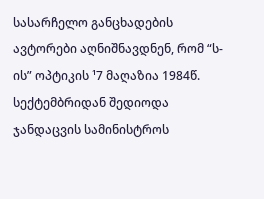სასარჩელო განცხადების ავტორები აღნიშნავდნენ, რომ “ს-ის” ოპტიკის ¹7 მაღაზია 1984წ. სექტემბრიდან შედიოდა ჯანდაცვის სამინისტროს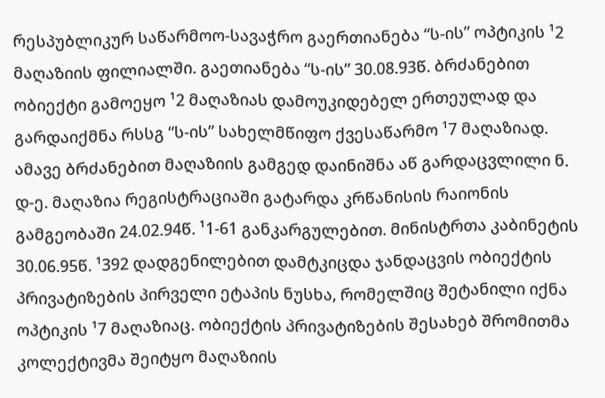რესპუბლიკურ საწარმოო-სავაჭრო გაერთიანება “ს-ის” ოპტიკის ¹2 მაღაზიის ფილიალში. გაეთიანება “ს-ის” 30.08.93წ. ბრძანებით ობიექტი გამოეყო ¹2 მაღაზიას დამოუკიდებელ ერთეულად და გარდაიქმნა რსსგ “ს-ის” სახელმწიფო ქვესაწარმო ¹7 მაღაზიად. ამავე ბრძანებით მაღაზიის გამგედ დაინიშნა აწ გარდაცვლილი ნ. დ-ე. მაღაზია რეგისტრაციაში გატარდა კრწანისის რაიონის გამგეობაში 24.02.94წ. ¹1-61 განკარგულებით. მინისტრთა კაბინეტის 30.06.95წ. ¹392 დადგენილებით დამტკიცდა ჯანდაცვის ობიექტის პრივატიზების პირველი ეტაპის ნუსხა, რომელშიც შეტანილი იქნა ოპტიკის ¹7 მაღაზიაც. ობიექტის პრივატიზების შესახებ შრომითმა კოლექტივმა შეიტყო მაღაზიის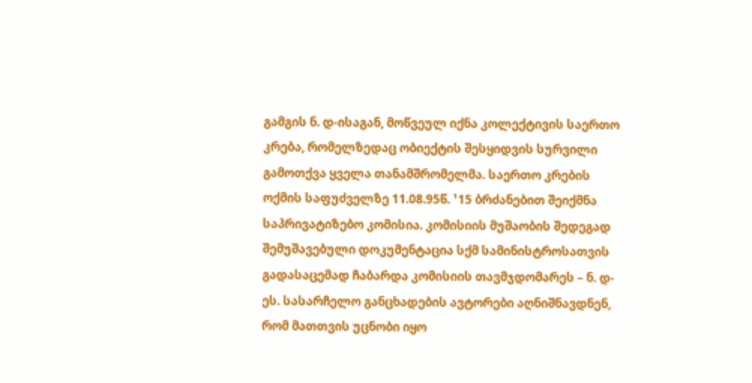გამგის ნ. დ-ისაგან, მოწვეულ იქნა კოლექტივის საერთო კრება, რომელზედაც ობიექტის შესყიდვის სურვილი გამოთქვა ყველა თანამშრომელმა. საერთო კრების ოქმის საფუძველზე 11.08.95წ. ¹15 ბრძანებით შეიქმნა საპრივატიზებო კომისია. კომისიის მუშაობის შედეგად შემუშავებული დოკუმენტაცია სქმ სამინისტროსათვის გადასაცემად ჩაბარდა კომისიის თავმჯდომარეს – ნ. დ-ეს. სასარჩელო განცხადების ავტორები აღნიშნავდნენ, რომ მათთვის უცნობი იყო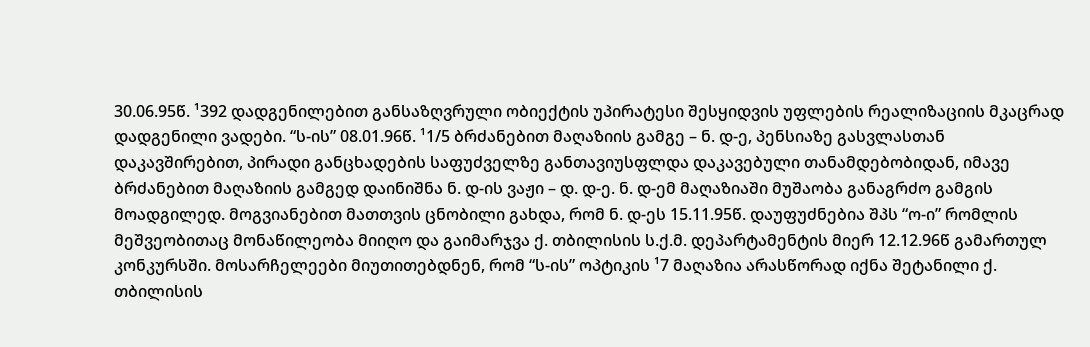30.06.95წ. ¹392 დადგენილებით განსაზღვრული ობიექტის უპირატესი შესყიდვის უფლების რეალიზაციის მკაცრად დადგენილი ვადები. “ს-ის” 08.01.96წ. ¹1/5 ბრძანებით მაღაზიის გამგე – ნ. დ-ე, პენსიაზე გასვლასთან დაკავშირებით, პირადი განცხადების საფუძველზე განთავიუსფლდა დაკავებული თანამდებობიდან, იმავე ბრძანებით მაღაზიის გამგედ დაინიშნა ნ. დ-ის ვაჟი – დ. დ-ე. ნ. დ-ემ მაღაზიაში მუშაობა განაგრძო გამგის მოადგილედ. მოგვიანებით მათთვის ცნობილი გახდა, რომ ნ. დ-ეს 15.11.95წ. დაუფუძნებია შპს “ო-ი” რომლის მეშვეობითაც მონაწილეობა მიიღო და გაიმარჯვა ქ. თბილისის ს.ქ.მ. დეპარტამენტის მიერ 12.12.96წ გამართულ კონკურსში. მოსარჩელეები მიუთითებდნენ, რომ “ს-ის” ოპტიკის ¹7 მაღაზია არასწორად იქნა შეტანილი ქ. თბილისის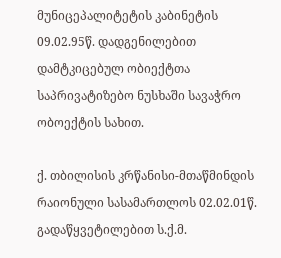მუნიცეპალიტეტის კაბინეტის 09.02.95წ. დადგენილებით დამტკიცებულ ობიექტთა საპრივატიზებო ნუსხაში სავაჭრო ობოექტის სახით.

ქ. თბილისის კრწანისი-მთაწმინდის რაიონული სასამართლოს 02.02.01წ. გადაწყვეტილებით ს.ქ.მ.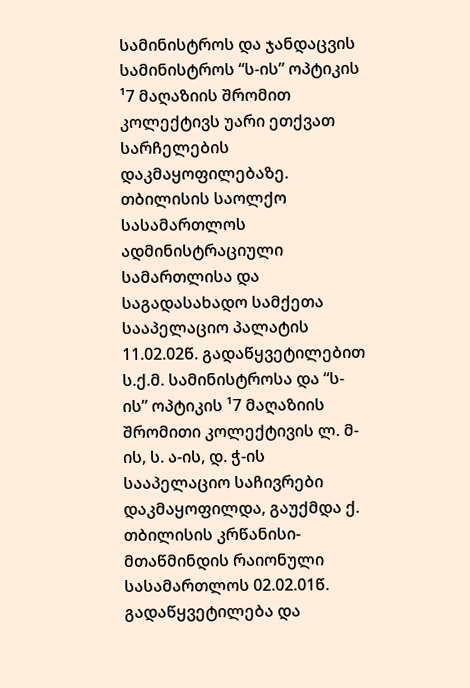სამინისტროს და ჯანდაცვის სამინისტროს “ს-ის” ოპტიკის ¹7 მაღაზიის შრომით კოლექტივს უარი ეთქვათ სარჩელების დაკმაყოფილებაზე. თბილისის საოლქო სასამართლოს ადმინისტრაციული სამართლისა და საგადასახადო სამქეთა სააპელაციო პალატის 11.02.02წ. გადაწყვეტილებით ს.ქ.მ. სამინისტროსა და “ს-ის” ოპტიკის ¹7 მაღაზიის შრომითი კოლექტივის ლ. მ-ის, ს. ა-ის, დ. ჭ-ის სააპელაციო საჩივრები დაკმაყოფილდა, გაუქმდა ქ. თბილისის კრწანისი-მთაწმინდის რაიონული სასამართლოს 02.02.01წ. გადაწყვეტილება და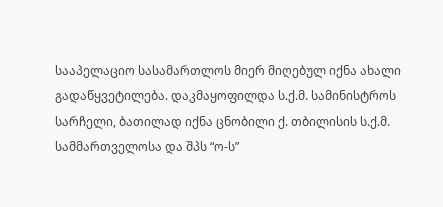სააპელაციო სასამართლოს მიერ მიღებულ იქნა ახალი გადაწყვეტილება. დაკმაყოფილდა ს.ქ.მ. სამინისტროს სარჩელი, ბათილად იქნა ცნობილი ქ. თბილისის ს.ქ.მ. სამმართველოსა და შპს “ო-ს”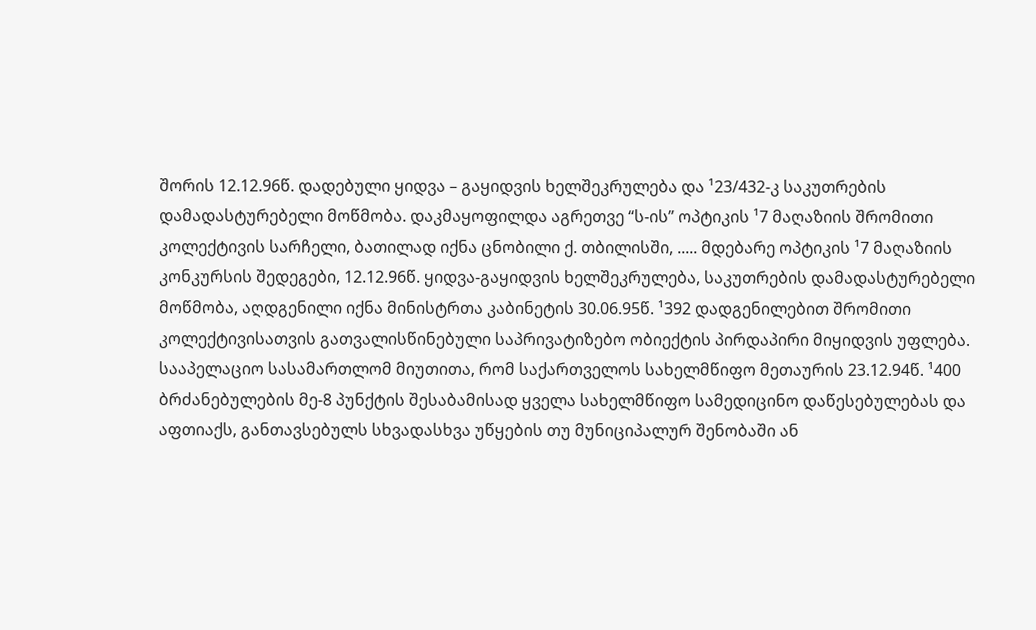შორის 12.12.96წ. დადებული ყიდვა – გაყიდვის ხელშეკრულება და ¹23/432-კ საკუთრების დამადასტურებელი მოწმობა. დაკმაყოფილდა აგრეთვე “ს-ის” ოპტიკის ¹7 მაღაზიის შრომითი კოლექტივის სარჩელი, ბათილად იქნა ცნობილი ქ. თბილისში, ..... მდებარე ოპტიკის ¹7 მაღაზიის კონკურსის შედეგები, 12.12.96წ. ყიდვა-გაყიდვის ხელშეკრულება, საკუთრების დამადასტურებელი მოწმობა, აღდგენილი იქნა მინისტრთა კაბინეტის 30.06.95წ. ¹392 დადგენილებით შრომითი კოლექტივისათვის გათვალისწინებული საპრივატიზებო ობიექტის პირდაპირი მიყიდვის უფლება. სააპელაციო სასამართლომ მიუთითა, რომ საქართველოს სახელმწიფო მეთაურის 23.12.94წ. ¹400 ბრძანებულების მე-8 პუნქტის შესაბამისად ყველა სახელმწიფო სამედიცინო დაწესებულებას და აფთიაქს, განთავსებულს სხვადასხვა უწყების თუ მუნიციპალურ შენობაში ან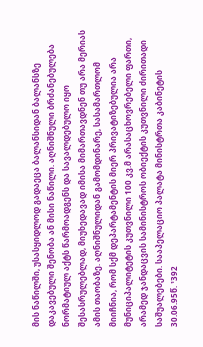მის ნაწილში, უსასყიდლოდ გადაეცა ბალანსიდან ბალანსზე დაკავებული შენობა ან მისი ნაწილი. აღნიშნული ბრძანებულება ნორმატიულ აქტს წარმოადგენს და სავალდებულო იყო შესასრულებლად, მიუხედავად იმისა მიმართავდნენ თუ არა მერიას ამის თაობაზე. აღნიშნულიდან გამომდინარე, სასამართლომ მიიჩნია, რომ სქმ დეპარტამენტის მიერ პრივატიზებულია არა მუნიციპალიტეტის კუთვნილი 100 კვ.მ არასაცხოვრებელი ფართი, არამედ ჯანდაცვის სამინისტროს ობიექტის კუთვნილი ძირითადი საშუალებები. სააპელაციო პალატა მინისტრთა კაბინეტის 30.06.95წ. ¹392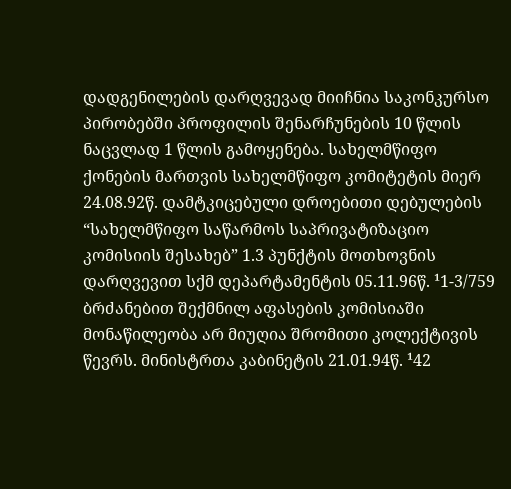დადგენილების დარღვევად მიიჩნია საკონკურსო პირობებში პროფილის შენარჩუნების 10 წლის ნაცვლად 1 წლის გამოყენება. სახელმწიფო ქონების მართვის სახელმწიფო კომიტეტის მიერ 24.08.92წ. დამტკიცებული დროებითი დებულების “სახელმწიფო საწარმოს საპრივატიზაციო კომისიის შესახებ” 1.3 პუნქტის მოთხოვნის დარღვევით სქმ დეპარტამენტის 05.11.96წ. ¹1-3/759 ბრძანებით შექმნილ აფასების კომისიაში მონაწილეობა არ მიუღია შრომითი კოლექტივის წევრს. მინისტრთა კაბინეტის 21.01.94წ. ¹42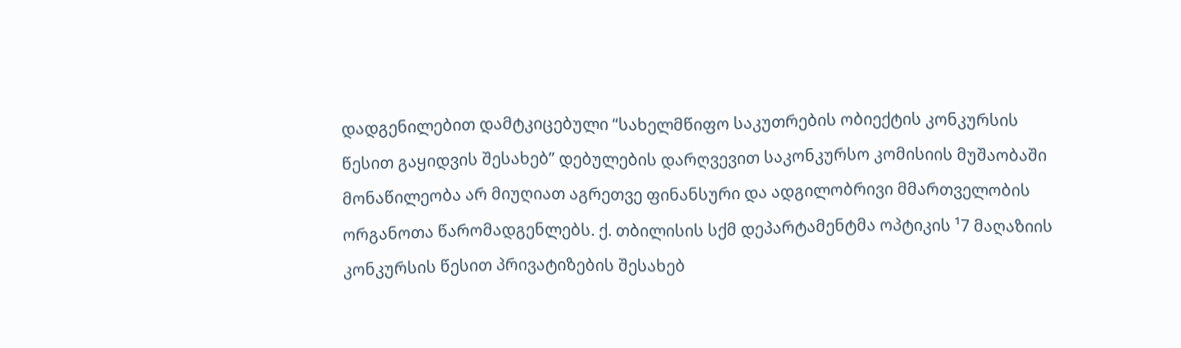დადგენილებით დამტკიცებული “სახელმწიფო საკუთრების ობიექტის კონკურსის წესით გაყიდვის შესახებ” დებულების დარღვევით საკონკურსო კომისიის მუშაობაში მონაწილეობა არ მიუღიათ აგრეთვე ფინანსური და ადგილობრივი მმართველობის ორგანოთა წარომადგენლებს. ქ. თბილისის სქმ დეპარტამენტმა ოპტიკის ¹7 მაღაზიის კონკურსის წესით პრივატიზების შესახებ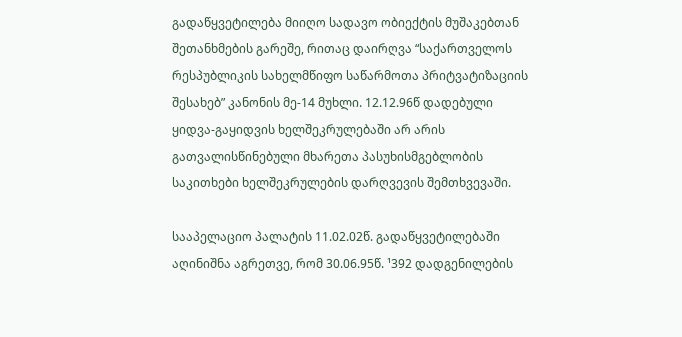გადაწყვეტილება მიიღო სადავო ობიექტის მუშაკებთან შეთანხმების გარეშე, რითაც დაირღვა “საქართველოს რესპუბლიკის სახელმწიფო საწარმოთა პრიტვატიზაციის შესახებ” კანონის მე-14 მუხლი. 12.12.96წ დადებული ყიდვა-გაყიდვის ხელშეკრულებაში არ არის გათვალისწინებული მხარეთა პასუხისმგებლობის საკითხები ხელშეკრულების დარღვევის შემთხვევაში.

სააპელაციო პალატის 11.02.02წ. გადაწყვეტილებაში აღინიშნა აგრეთვე, რომ 30.06.95წ. ¹392 დადგენილების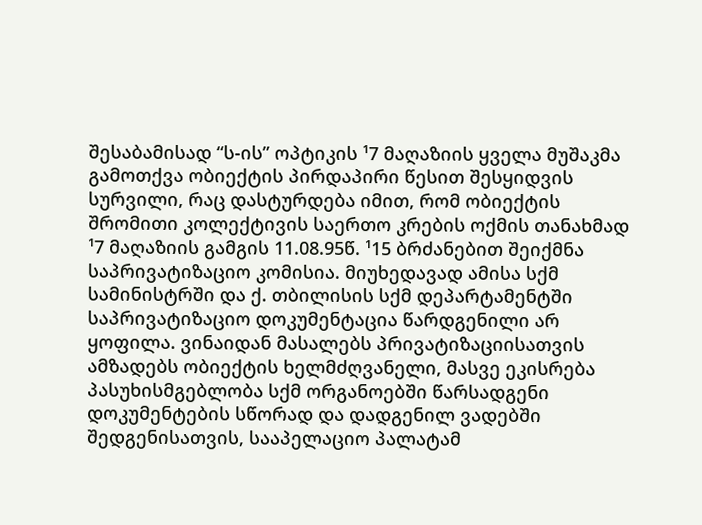შესაბამისად “ს-ის” ოპტიკის ¹7 მაღაზიის ყველა მუშაკმა გამოთქვა ობიექტის პირდაპირი წესით შესყიდვის სურვილი, რაც დასტურდება იმით, რომ ობიექტის შრომითი კოლექტივის საერთო კრების ოქმის თანახმად ¹7 მაღაზიის გამგის 11.08.95წ. ¹15 ბრძანებით შეიქმნა საპრივატიზაციო კომისია. მიუხედავად ამისა სქმ სამინისტრში და ქ. თბილისის სქმ დეპარტამენტში საპრივატიზაციო დოკუმენტაცია წარდგენილი არ ყოფილა. ვინაიდან მასალებს პრივატიზაციისათვის ამზადებს ობიექტის ხელმძღვანელი, მასვე ეკისრება პასუხისმგებლობა სქმ ორგანოებში წარსადგენი დოკუმენტების სწორად და დადგენილ ვადებში შედგენისათვის, სააპელაციო პალატამ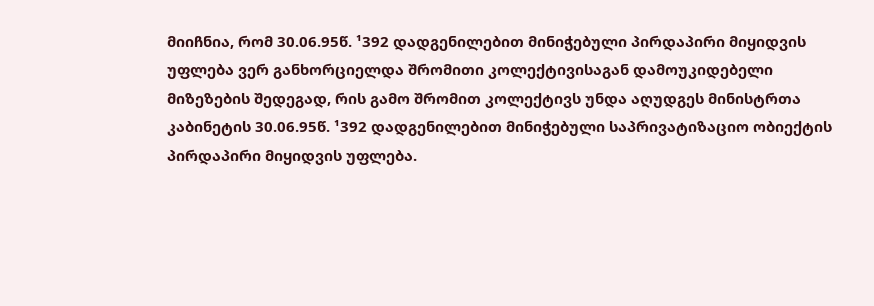მიიჩნია, რომ 30.06.95წ. ¹392 დადგენილებით მინიჭებული პირდაპირი მიყიდვის უფლება ვერ განხორციელდა შრომითი კოლექტივისაგან დამოუკიდებელი მიზეზების შედეგად, რის გამო შრომით კოლექტივს უნდა აღუდგეს მინისტრთა კაბინეტის 30.06.95წ. ¹392 დადგენილებით მინიჭებული საპრივატიზაციო ობიექტის პირდაპირი მიყიდვის უფლება.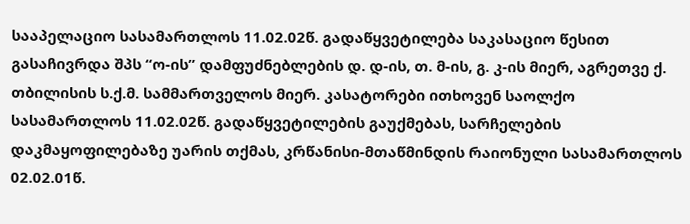სააპელაციო სასამართლოს 11.02.02წ. გადაწყვეტილება საკასაციო წესით გასაჩივრდა შპს “ო-ის” დამფუძნებლების დ. დ-ის, თ. მ-ის, გ. კ-ის მიერ, აგრეთვე ქ. თბილისის ს.ქ.მ. სამმართველოს მიერ. კასატორები ითხოვენ საოლქო სასამართლოს 11.02.02წ. გადაწყვეტილების გაუქმებას, სარჩელების დაკმაყოფილებაზე უარის თქმას, კრწანისი-მთაწმინდის რაიონული სასამართლოს 02.02.01წ.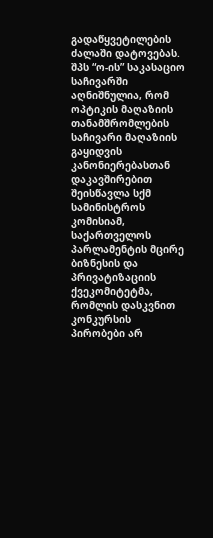გადაწყვეტილების ძალაში დატოვებას. შპს “ო-ის” საკასაციო საჩივარში აღნიშნულია, რომ ოპტიკის მაღაზიის თანამშრომლების საჩივარი მაღაზიის გაყიდვის კანონიერებასთან დაკავშირებით შეისწავლა სქმ სამინისტროს კომისიამ, საქართველოს პარლამენტის მცირე ბიზნესის და პრივატიზაციის ქვეკომიტეტმა, რომლის დასკვნით კონკურსის პირობები არ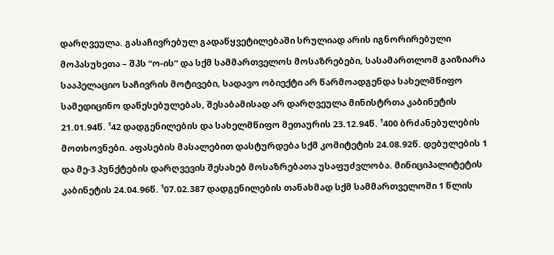დარღვეულა. გასაჩივრებულ გადაწყვეტილებაში სრულიად არის იგნორირებული მოპასუხეთა – შპს “ო-ის” და სქმ სამმართველოს მოსაზრებები, სასამართლომ გაიზიარა სააპელაციო საჩივრის მოტივები, სადავო ობიექტი არ წარმოადგენდა სახელმწიფო სამედიცინო დაწესებულებას, შესაბამისად არ დარღვეულა მინისტრთა კაბინეტის 21.01.94წ. ¹42 დადგენილების და სახელმწიფო მეთაურის 23.12.94წ. ¹400 ბრძანებულების მოთხოვნები. აფასების მასალებით დასტურდება სქმ კომიტეტის 24.08.92წ. დებულების 1 და მე-3 პუნქტების დარღვევის შესახებ მოსაზრებათა უსაფუძვლობა. მინიციპალიტეტის კაბინეტის 24.04.96წ. ¹07.02.387 დადგენილების თანახმად სქმ სამმართველოში 1 წლის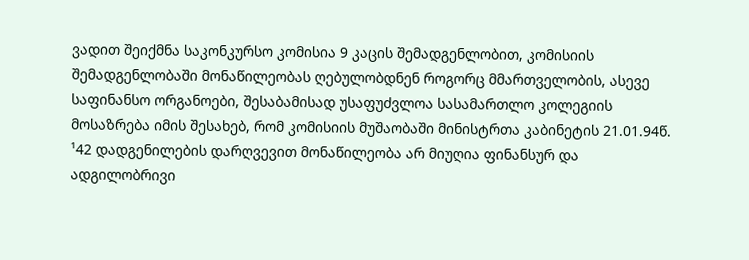ვადით შეიქმნა საკონკურსო კომისია 9 კაცის შემადგენლობით, კომისიის შემადგენლობაში მონაწილეობას ღებულობდნენ როგორც მმართველობის, ასევე საფინანსო ორგანოები, შესაბამისად უსაფუძვლოა სასამართლო კოლეგიის მოსაზრება იმის შესახებ, რომ კომისიის მუშაობაში მინისტრთა კაბინეტის 21.01.94წ. ¹42 დადგენილების დარღვევით მონაწილეობა არ მიუღია ფინანსურ და ადგილობრივი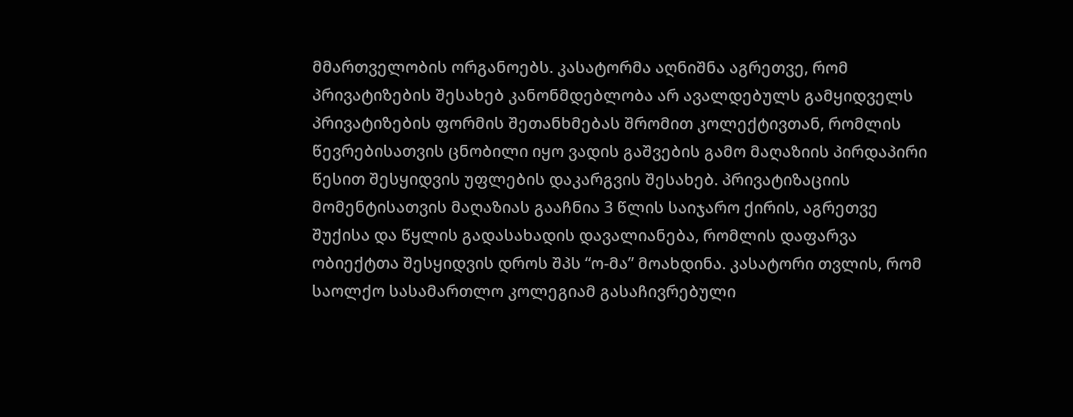მმართველობის ორგანოებს. კასატორმა აღნიშნა აგრეთვე, რომ პრივატიზების შესახებ კანონმდებლობა არ ავალდებულს გამყიდველს პრივატიზების ფორმის შეთანხმებას შრომით კოლექტივთან, რომლის წევრებისათვის ცნობილი იყო ვადის გაშვების გამო მაღაზიის პირდაპირი წესით შესყიდვის უფლების დაკარგვის შესახებ. პრივატიზაციის მომენტისათვის მაღაზიას გააჩნია 3 წლის საიჯარო ქირის, აგრეთვე შუქისა და წყლის გადასახადის დავალიანება, რომლის დაფარვა ობიექტთა შესყიდვის დროს შპს “ო-მა” მოახდინა. კასატორი თვლის, რომ საოლქო სასამართლო კოლეგიამ გასაჩივრებული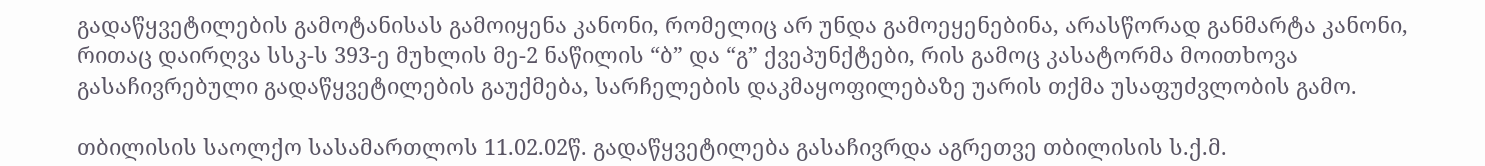გადაწყვეტილების გამოტანისას გამოიყენა კანონი, რომელიც არ უნდა გამოეყენებინა, არასწორად განმარტა კანონი, რითაც დაირღვა სსკ-ს 393-ე მუხლის მე-2 ნაწილის “ბ” და “გ” ქვეპუნქტები, რის გამოც კასატორმა მოითხოვა გასაჩივრებული გადაწყვეტილების გაუქმება, სარჩელების დაკმაყოფილებაზე უარის თქმა უსაფუძვლობის გამო.

თბილისის საოლქო სასამართლოს 11.02.02წ. გადაწყვეტილება გასაჩივრდა აგრეთვე თბილისის ს.ქ.მ.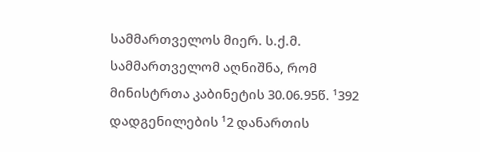სამმართველოს მიერ. ს.ქ.მ. სამმართველომ აღნიშნა, რომ მინისტრთა კაბინეტის 30.06.95წ. ¹392 დადგენილების ¹2 დანართის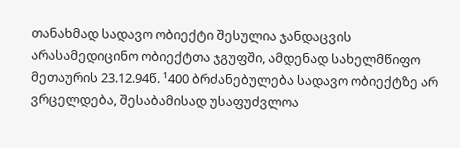თანახმად სადავო ობიექტი შესულია ჯანდაცვის არასამედიცინო ობიექტთა ჯგუფში, ამდენად სახელმწიფო მეთაურის 23.12.94წ. ¹400 ბრძანებულება სადავო ობიექტზე არ ვრცელდება, შესაბამისად უსაფუძვლოა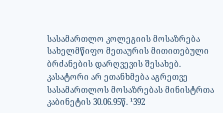სასამართლო კოლეგიის მოსაზრება სახელმწიფო მეთაურის მითითებული ბრძანების დარღვევის შესახებ. კასატორი არ ეთანხმება აგრეთვე სასამართლოს მოსაზრებას მინისტრთა კაბინეტის 30.06.95წ. ¹392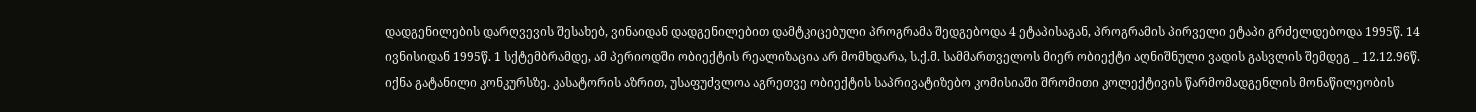დადგენილების დარღვევის შესახებ, ვინაიდან დადგენილებით დამტკიცებული პროგრამა შედგებოდა 4 ეტაპისაგან, პროგრამის პირველი ეტაპი გრძელდებოდა 1995წ. 14 ივნისიდან 1995წ. 1 სქტემბრამდე, ამ პერიოდში ობიექტის რეალიზაცია არ მომხდარა, ს.ქ.მ. სამმართველოს მიერ ობიექტი აღნიშნული ვადის გასვლის შემდეგ _ 12.12.96წ. იქნა გატანილი კონკურსზე. კასატორის აზრით, უსაფუძვლოა აგრეთვე ობიექტის საპრივატიზებო კომისიაში შრომითი კოლექტივის წარმომადგენლის მონაწილეობის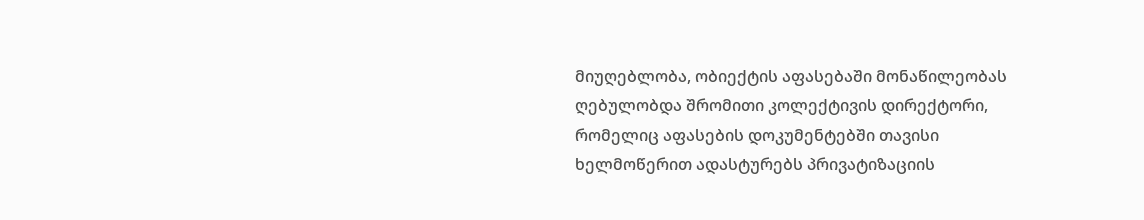მიუღებლობა, ობიექტის აფასებაში მონაწილეობას ღებულობდა შრომითი კოლექტივის დირექტორი, რომელიც აფასების დოკუმენტებში თავისი ხელმოწერით ადასტურებს პრივატიზაციის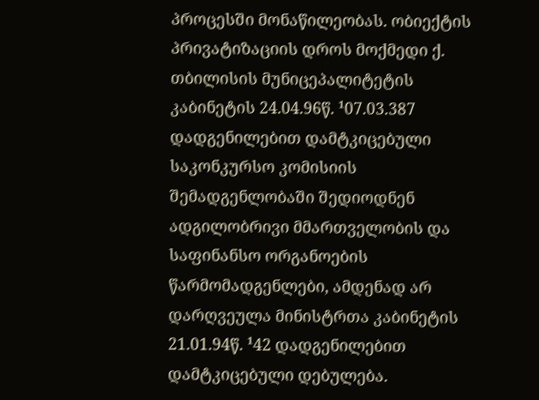პროცესში მონაწილეობას. ობიექტის პრივატიზაციის დროს მოქმედი ქ. თბილისის მუნიცეპალიტეტის კაბინეტის 24.04.96წ. ¹07.03.387 დადგენილებით დამტკიცებული საკონკურსო კომისიის შემადგენლობაში შედიოდნენ ადგილობრივი მმართველობის და საფინანსო ორგანოების წარმომადგენლები, ამდენად არ დარღვეულა მინისტრთა კაბინეტის 21.01.94წ. ¹42 დადგენილებით დამტკიცებული დებულება.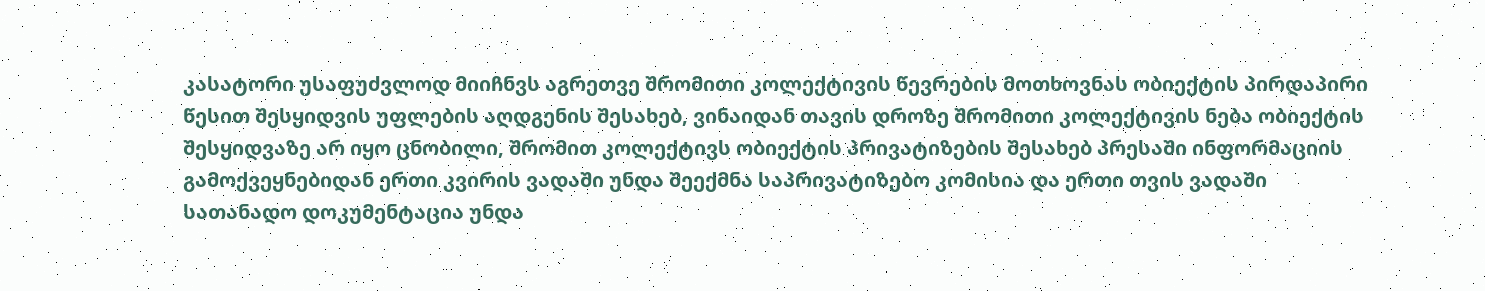კასატორი უსაფუძვლოდ მიიჩნვს აგრეთვე შრომითი კოლექტივის წევრების მოთხოვნას ობიექტის პირდაპირი წესით შესყიდვის უფლების აღდგენის შესახებ, ვინაიდან თავის დროზე შრომითი კოლექტივის ნება ობიექტის შესყიდვაზე არ იყო ცნობილი, შრომით კოლექტივს ობიექტის პრივატიზების შესახებ პრესაში ინფორმაციის გამოქვეყნებიდან ერთი კვირის ვადაში უნდა შეექმნა საპრივატიზებო კომისია და ერთი თვის ვადაში სათანადო დოკუმენტაცია უნდა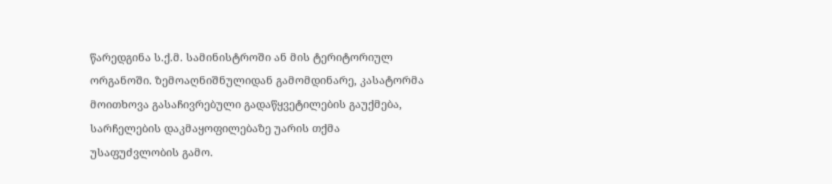წარედგინა ს.ქ.მ. სამინისტროში ან მის ტერიტორიულ ორგანოში. ზემოაღნიშნულიდან გამომდინარე, კასატორმა მოითხოვა გასაჩივრებული გადაწყვეტილების გაუქმება, სარჩელების დაკმაყოფილებაზე უარის თქმა უსაფუძვლობის გამო.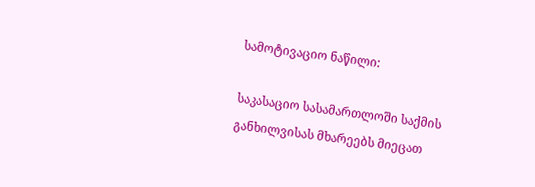სამოტივაციო ნაწილი:

საკასაციო სასამართლოში საქმის განხილვისას მხარეებს მიეცათ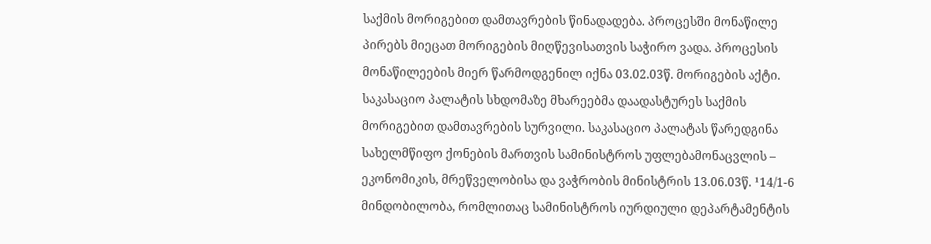საქმის მორიგებით დამთავრების წინადადება. პროცესში მონაწილე პირებს მიეცათ მორიგების მიღწევისათვის საჭირო ვადა. პროცესის მონაწილეების მიერ წარმოდგენილ იქნა 03.02.03წ. მორიგების აქტი. საკასაციო პალატის სხდომაზე მხარეებმა დაადასტურეს საქმის მორიგებით დამთავრების სურვილი. საკასაციო პალატას წარედგინა სახელმწიფო ქონების მართვის სამინისტროს უფლებამონაცვლის – ეკონომიკის, მრეწველობისა და ვაჭრობის მინისტრის 13.06.03წ. ¹14/1-6 მინდობილობა, რომლითაც სამინისტროს იურდიული დეპარტამენტის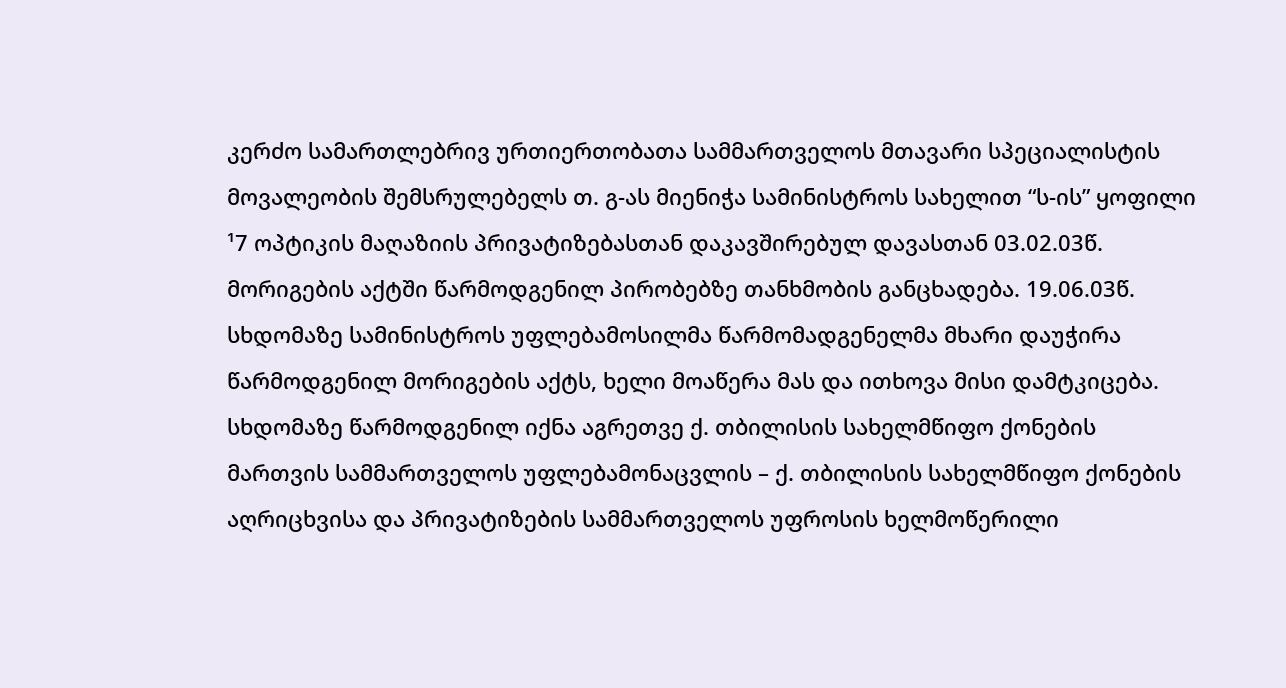კერძო სამართლებრივ ურთიერთობათა სამმართველოს მთავარი სპეციალისტის მოვალეობის შემსრულებელს თ. გ-ას მიენიჭა სამინისტროს სახელით “ს-ის” ყოფილი ¹7 ოპტიკის მაღაზიის პრივატიზებასთან დაკავშირებულ დავასთან 03.02.03წ. მორიგების აქტში წარმოდგენილ პირობებზე თანხმობის განცხადება. 19.06.03წ. სხდომაზე სამინისტროს უფლებამოსილმა წარმომადგენელმა მხარი დაუჭირა წარმოდგენილ მორიგების აქტს, ხელი მოაწერა მას და ითხოვა მისი დამტკიცება. სხდომაზე წარმოდგენილ იქნა აგრეთვე ქ. თბილისის სახელმწიფო ქონების მართვის სამმართველოს უფლებამონაცვლის – ქ. თბილისის სახელმწიფო ქონების აღრიცხვისა და პრივატიზების სამმართველოს უფროსის ხელმოწერილი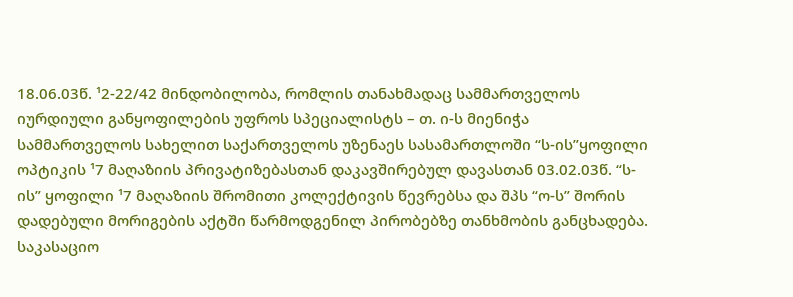18.06.03წ. ¹2-22/42 მინდობილობა, რომლის თანახმადაც სამმართველოს იურდიული განყოფილების უფროს სპეციალისტს – თ. ი-ს მიენიჭა სამმართველოს სახელით საქართველოს უზენაეს სასამართლოში “ს-ის”ყოფილი ოპტიკის ¹7 მაღაზიის პრივატიზებასთან დაკავშირებულ დავასთან 03.02.03წ. “ს-ის” ყოფილი ¹7 მაღაზიის შრომითი კოლექტივის წევრებსა და შპს “ო-ს” შორის დადებული მორიგების აქტში წარმოდგენილ პირობებზე თანხმობის განცხადება. საკასაციო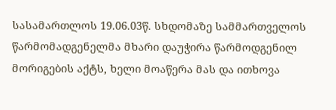სასამართლოს 19.06.03წ. სხდომაზე სამმართველოს წარმომადგენელმა მხარი დაუჭირა წარმოდგენილ მორიგების აქტს, ხელი მოაწერა მას და ითხოვა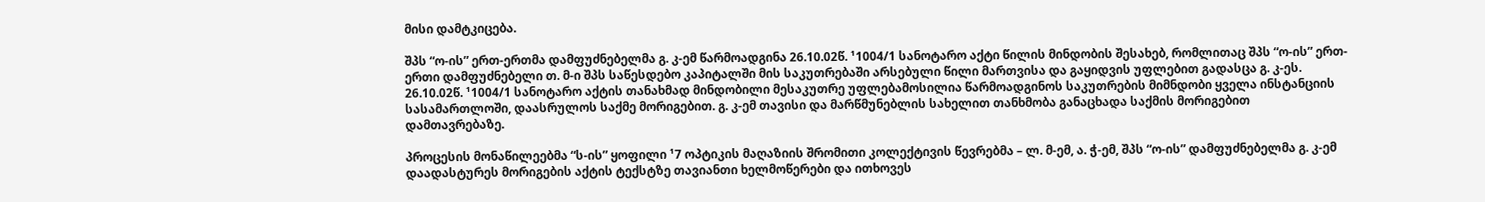მისი დამტკიცება.

შპს “ო-ის” ერთ-ერთმა დამფუძნებელმა გ. კ-ემ წარმოადგინა 26.10.02წ. ¹1004/1 სანოტარო აქტი წილის მინდობის შესახებ, რომლითაც შპს “ო-ის” ერთ-ერთი დამფუძნებელი თ. მ-ი შპს საწესდებო კაპიტალში მის საკუთრებაში არსებული წილი მართვისა და გაყიდვის უფლებით გადასცა გ. კ-ეს. 26.10.02წ. ¹1004/1 სანოტარო აქტის თანახმად მინდობილი მესაკუთრე უფლებამოსილია წარმოადგინოს საკუთრების მიმნდობი ყველა ინსტანციის სასამართლოში, დაასრულოს საქმე მორიგებით. გ. კ-ემ თავისი და მარწმუნებლის სახელით თანხმობა განაცხადა საქმის მორიგებით დამთავრებაზე.

პროცესის მონაწილეებმა “ს-ის” ყოფილი ¹7 ოპტიკის მაღაზიის შრომითი კოლექტივის წევრებმა – ლ. მ-ემ, ა. ჭ-ემ, შპს “ო-ის” დამფუძნებელმა გ. კ-ემ დაადასტურეს მორიგების აქტის ტექსტზე თავიანთი ხელმოწერები და ითხოვეს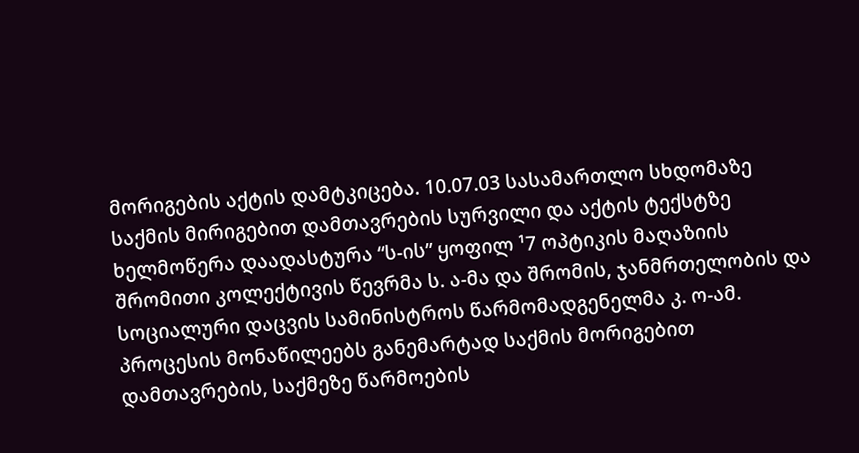მორიგების აქტის დამტკიცება. 10.07.03 სასამართლო სხდომაზე საქმის მირიგებით დამთავრების სურვილი და აქტის ტექსტზე ხელმოწერა დაადასტურა “ს-ის” ყოფილ ¹7 ოპტიკის მაღაზიის შრომითი კოლექტივის წევრმა ს. ა-მა და შრომის, ჯანმრთელობის და სოციალური დაცვის სამინისტროს წარმომადგენელმა კ. ო-ამ. პროცესის მონაწილეებს განემარტად საქმის მორიგებით დამთავრების, საქმეზე წარმოების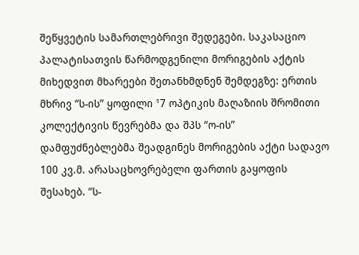შეწყვეტის სამართლებრივი შედეგები. საკასაციო პალატისათვის წარმოდგენილი მორიგების აქტის მიხედვით მხარეები შეთანხმდნენ შემდეგზე: ერთის მხრივ “ს-ის” ყოფილი ¹7 ოპტიკის მაღაზიის შრომითი კოლექტივის წევრებმა და შპს “ო-ის” დამფუძნებლებმა შეადგინეს მორიგების აქტი სადავო 100 კვ.მ. არასაცხოვრებელი ფართის გაყოფის შესახებ. “ს-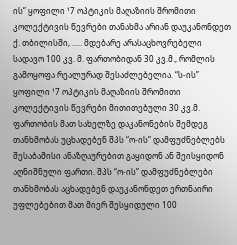ის” ყოფილი ¹7 ოპტიკის მაღაზიის შრომითი კოლექტივის წევრები თანახმა არიან დაუკანონდეთ ქ. თბილისში, ..... მდებარე არასაცხოვრებელი სადავო 100 კვ. მ. ფართობიდან 30 კვ.მ., რომლის გამოყოფა რეალურად შესაძლებელია. “ს-ის” ყოფილი ¹7 ოპტიკის მაღაზიის შრომითი კოლექტივის წევრები მითითებული 30 კვ.მ. ფართობის მათ სახელზე დაკანონების შემდეგ თანხმობას უცხადებენ შპს “ო-ის” დამფუძნებლებს შესაბამისი ანაზღაურებით გაყიდონ ან შეისყიდონ აღნიშნული ფართი. შპს “ო-ის” დამფუძნებლები თანხმობას აცხადებენ დაუკანონდეთ ერთნაირი უფლებებით მათ მიერ შესყიდული 100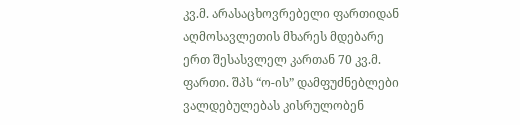კვ.მ. არასაცხოვრებელი ფართიდან აღმოსავლეთის მხარეს მდებარე ერთ შესასვლელ კართან 70 კვ.მ. ფართი. შპს “ო-ის” დამფუძნებლები ვალდებულებას კისრულობენ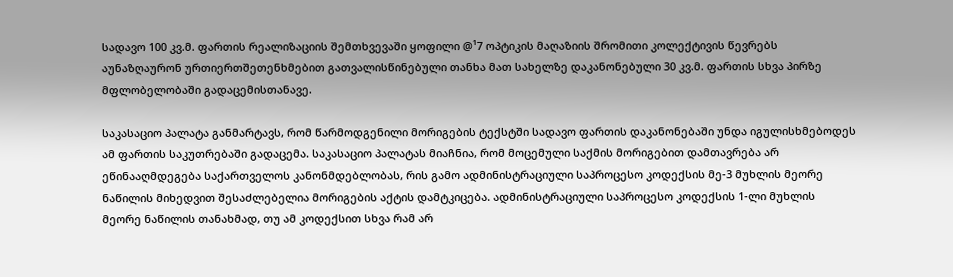სადავო 100 კვ.მ. ფართის რეალიზაციის შემთხვევაში ყოფილი @¹7 ოპტიკის მაღაზიის შრომითი კოლექტივის წევრებს აუნაზღაურონ ურთიერთშეთენხმებით გათვალისწინებული თანხა მათ სახელზე დაკანონებული 30 კვ.მ. ფართის სხვა პირზე მფლობელობაში გადაცემისთანავე.

საკასაციო პალატა განმარტავს, რომ წარმოდგენილი მორიგების ტექსტში სადავო ფართის დაკანონებაში უნდა იგულისხმებოდეს ამ ფართის საკუთრებაში გადაცემა. საკასაციო პალატას მიაჩნია, რომ მოცემული საქმის მორიგებით დამთავრება არ ეწინააღმდეგება საქართველოს კანონმდებლობას, რის გამო ადმინისტრაციული საპროცესო კოდექსის მე-3 მუხლის მეორე ნაწილის მიხედვით შესაძლებელია მორიგების აქტის დამტკიცება. ადმინისტრაციული საპროცესო კოდექსის 1-ლი მუხლის მეორე ნაწილის თანახმად, თუ ამ კოდექსით სხვა რამ არ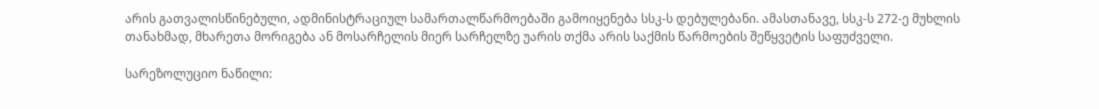არის გათვალისწინებული, ადმინისტრაციულ სამართალწარმოებაში გამოიყენება სსკ-ს დებულებანი. ამასთანავე, სსკ-ს 272-ე მუხლის თანახმად, მხარეთა მორიგება ან მოსარჩელის მიერ სარჩელზე უარის თქმა არის საქმის წარმოების შეწყვეტის საფუძველი.

სარეზოლუციო ნაწილი: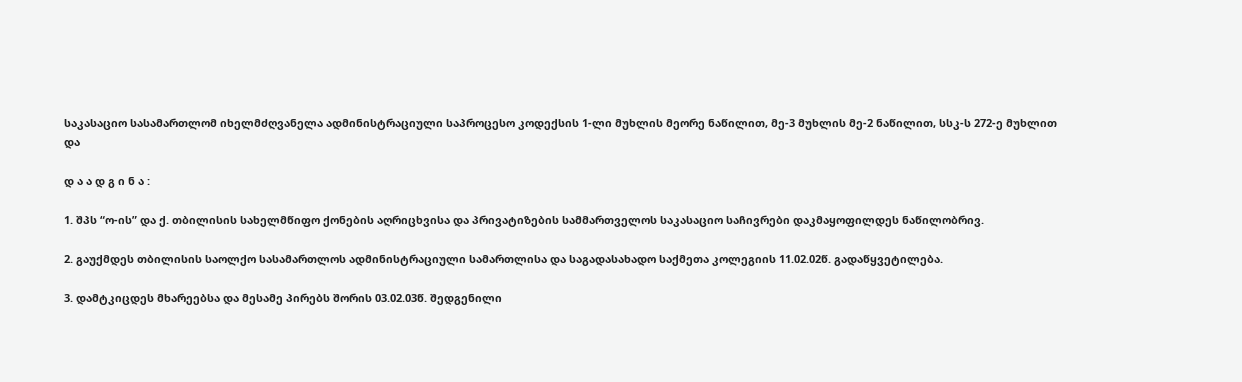საკასაციო სასამართლომ იხელმძღვანელა ადმინისტრაციული საპროცესო კოდექსის 1-ლი მუხლის მეორე ნაწილით, მე-3 მუხლის მე-2 ნაწილით, სსკ-ს 272-ე მუხლით და

დ ა ა დ გ ი ნ ა :

1. შპს “ო-ის” და ქ. თბილისის სახელმწიფო ქონების აღრიცხვისა და პრივატიზების სამმართველოს საკასაციო საჩივრები დაკმაყოფილდეს ნაწილობრივ.

2. გაუქმდეს თბილისის საოლქო სასამართლოს ადმინისტრაციული სამართლისა და საგადასახადო საქმეთა კოლეგიის 11.02.02წ. გადაწყვეტილება.

3. დამტკიცდეს მხარეებსა და მესამე პირებს შორის 03.02.03წ. შედგენილი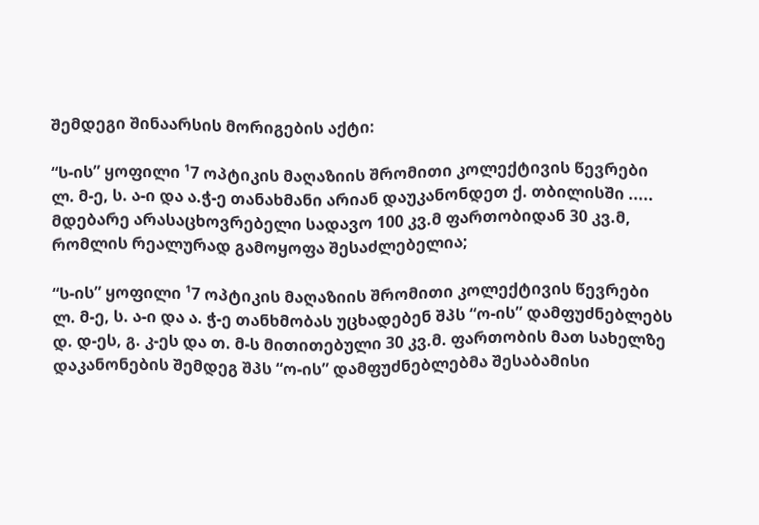შემდეგი შინაარსის მორიგების აქტი:

“ს-ის” ყოფილი ¹7 ოპტიკის მაღაზიის შრომითი კოლექტივის წევრები ლ. მ-ე, ს. ა-ი და ა.ჭ-ე თანახმანი არიან დაუკანონდეთ ქ. თბილისში ..... მდებარე არასაცხოვრებელი სადავო 100 კვ.მ ფართობიდან 30 კვ.მ, რომლის რეალურად გამოყოფა შესაძლებელია;

“ს-ის” ყოფილი ¹7 ოპტიკის მაღაზიის შრომითი კოლექტივის წევრები ლ. მ-ე, ს. ა-ი და ა. ჭ-ე თანხმობას უცხადებენ შპს “ო-ის” დამფუძნებლებს დ. დ-ეს, გ. კ-ეს და თ. მ-ს მითითებული 30 კვ.მ. ფართობის მათ სახელზე დაკანონების შემდეგ შპს “ო-ის” დამფუძნებლებმა შესაბამისი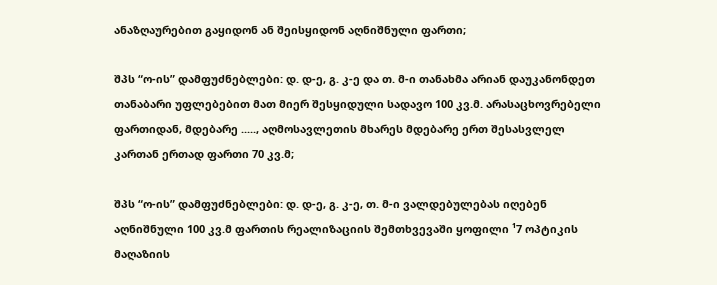ანაზღაურებით გაყიდონ ან შეისყიდონ აღნიშნული ფართი;

შპს “ო-ის” დამფუძნებლები: დ. დ-ე, გ. კ-ე და თ. მ-ი თანახმა არიან დაუკანონდეთ თანაბარი უფლებებით მათ მიერ შესყიდული სადავო 100 კვ.მ. არასაცხოვრებელი ფართიდან, მდებარე ....., აღმოსავლეთის მხარეს მდებარე ერთ შესასვლელ კართან ერთად ფართი 70 კვ.მ;

შპს “ო-ის” დამფუძნებლები: დ. დ-ე, გ. კ-ე, თ. მ-ი ვალდებულებას იღებენ აღნიშნული 100 კვ.მ ფართის რეალიზაციის შემთხვევაში ყოფილი ¹7 ოპტიკის მაღაზიის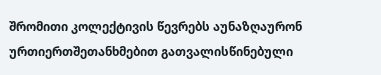შრომითი კოლექტივის წევრებს აუნაზღაურონ ურთიერთშეთანხმებით გათვალისწინებული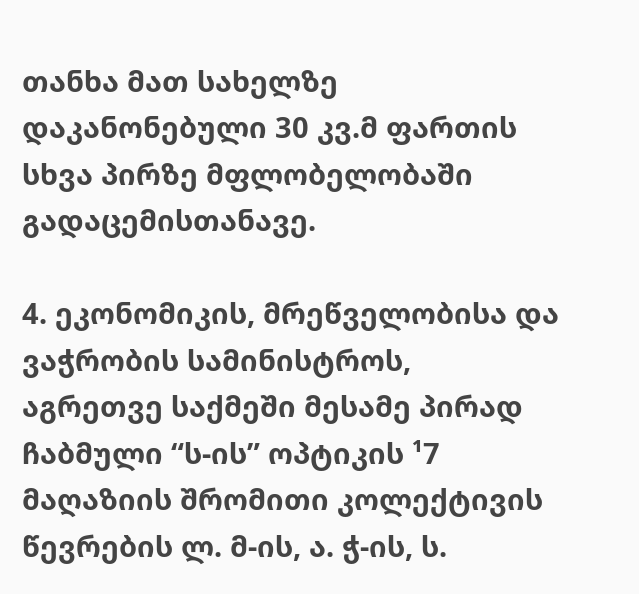თანხა მათ სახელზე დაკანონებული 30 კვ.მ ფართის სხვა პირზე მფლობელობაში გადაცემისთანავე.

4. ეკონომიკის, მრეწველობისა და ვაჭრობის სამინისტროს, აგრეთვე საქმეში მესამე პირად ჩაბმული “ს-ის” ოპტიკის ¹7 მაღაზიის შრომითი კოლექტივის წევრების ლ. მ-ის, ა. ჭ-ის, ს.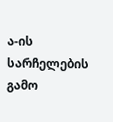ა-ის სარჩელების გამო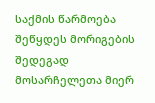საქმის წარმოება შეწყდეს მორიგების შედეგად მოსარჩელეთა მიერ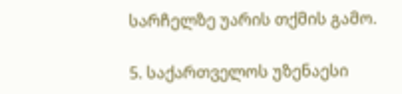სარჩელზე უარის თქმის გამო.

5. საქართველოს უზენაესი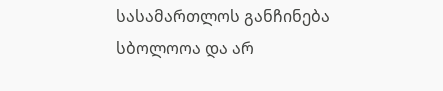სასამართლოს განჩინება სბოლოოა და არ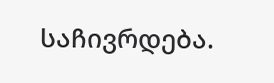საჩივრდება.